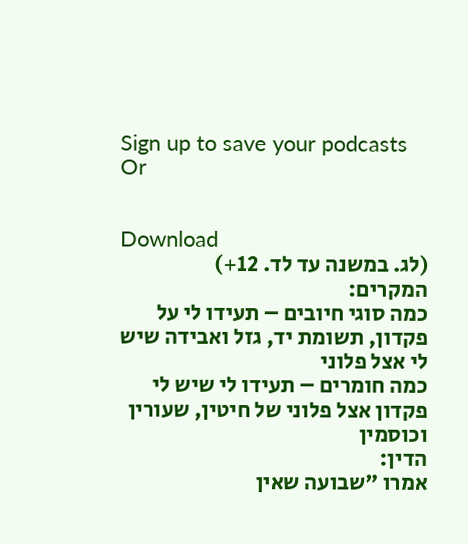Sign up to save your podcasts
Or


Download
(לג. במשנה עד לד. 12+)
המקרים:
כמה סוגי חיובים – תעידו לי על פקדון, תשומת יד, גזל ואבידה שיש לי אצל פלוני
כמה חומרים – תעידו לי שיש לי פקדון אצל פלוני של חיטין, שעורין וכוסמין
הדין:
אמרו "שבועה שאין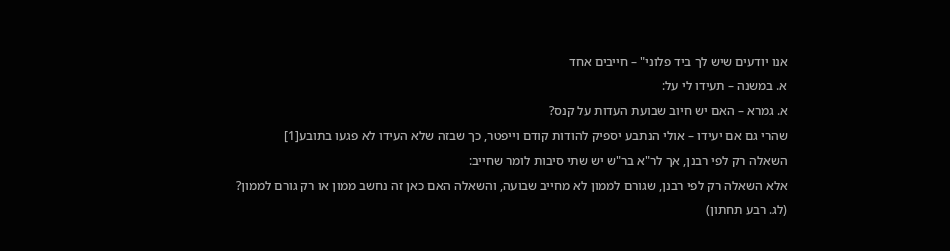אנו יודעים שיש לך ביד פלוני" – חייבים אחד
א. במשנה – תעידו לי על:
א. גמרא – האם יש חיוב שבועת העדות על קנס?
שהרי גם אם יעידו – אולי הנתבע יספיק להודות קודם וייפטר, כך שבזה שלא העידו לא פגעו בתובע[1]
השאלה רק לפי רבנן, אך לר"א בר"ש יש שתי סיבות לומר שחייב:
אלא השאלה רק לפי רבנן, שגורם לממון לא מחייב שבועה, והשאלה האם כאן זה נחשב ממון או רק גורם לממון?
(לג. רבע תחתון)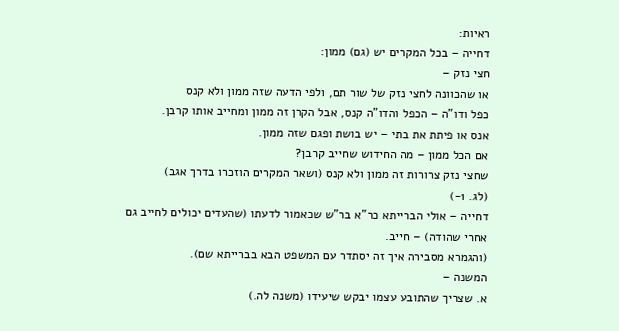ראיות:
דחייה – בכל המקרים יש (גם) ממון:
חצי נזק –
או שהכוונה לחצי נזק של שור תם, ולפי הדעה שזה ממון ולא קנס
כפל ודו"ה – הכפל והדו"ה קנס, אבל הקרן זה ממון ומחייב אותו קרבן.
אנס או פיתת את בתי – יש בושת ופגם שזה ממון.
אם הכל ממון – מה החידוש שחייב קרבן?
שחצי נזק צרורות זה ממון ולא קנס (ושאר המקרים הוזכרו בדרך אגב)
(לג. 1-)
דחייה – אולי הברייתא כר"א בר"ש שכאמור לדעתו (שהעדים יכולים לחייב גם אחרי שהודה) – חייב.
(והגמרא מסבירה איך זה יסתדר עם המשפט הבא בברייתא שם).
המשנה –
א. שצריך שהתובע עצמו יבקש שיעידו (משנה לה.)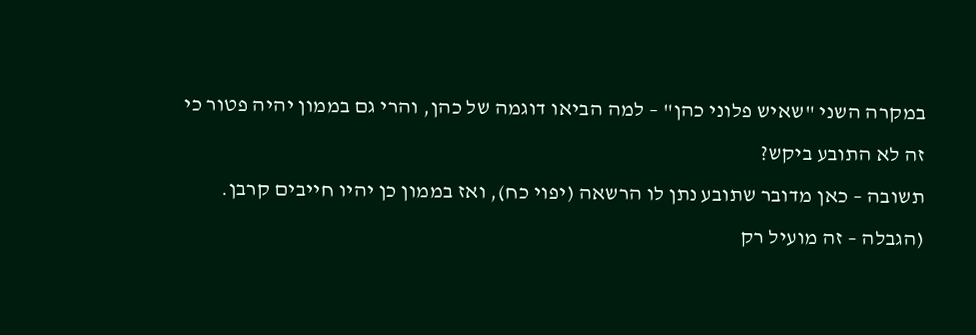במקרה השני "שאיש פלוני כהן" – למה הביאו דוגמה של כהן, והרי גם בממון יהיה פטור כי זה לא התובע ביקש?
תשובה – כאן מדובר שתובע נתן לו הרשאה (יפוי כח), ואז בממון כן יהיו חייבים קרבן.
(הגבלה – זה מועיל רק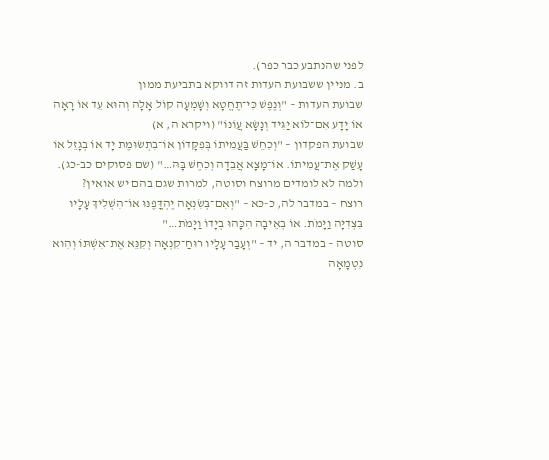לפני שהנתבע כבר כפר).
ב. מניין ששבועת העדות זה דווקא בתביעת ממון
שבועת העדות – "וְנֶפֶשׁ כִּי־תֶחֱטָא וְשָׁמְעָה קוֹל אָלָה וְהוּא עֵד אוֹ רָאָה אוֹ יָדָע אִם־לוֹא יַגִּיד וְנָשָׂא עֲוֺנוֹ" (ויקרא ה, א)
שבועת הפקדון – "וְכִחֵשׁ בַּעֲמִיתוֹ בְּפִקָּדוֹן אוֹ־בִתְשׂוּמֶת יָד אוֹ בְגָזֵל אוֹ עָשַׁק אֶת־עֲמִיתוֹ. אוֹ־מָצָא אֲבֵדָה וְכִחֶשׁ בָּהּ…" (שם פסוקים כב-כג).
ולמה לא לומדים מרוצח וסוטה, למרות שגם בהם יש אואין?
רוצח – במדבר לה, כ-כא – "וְאִם־בְּשִׂנְאָה יֶהְדֳּפֶנּוּ אוֹ־הִשְׁלִיךְ עָלָיו בִּצְדִיָּה וַיָּמֹת. אוֹ בְאֵיבָה הִכָּהוּ בְיָדוֹ וַיָּמֹת…"
סוטה – במדבר ה, יד – "וְעָבַר עָלָיו רוּחַ־קִנְאָה וְקִנֵּא אֶת־אִשְׁתּוֹ וְהִוא נִטְמָאָה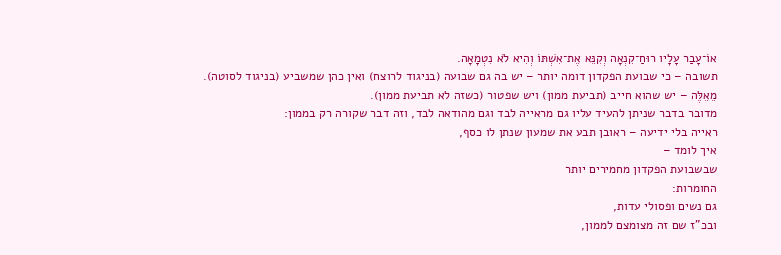אוֹ־עָבַר עָלָיו רוּחַ־קִנְאָה וְקִנֵּא אֶת־אִשְׁתּוֹ וְהִיא לֹא נִטְמָאָה.
תשובה – כי שבועת הפקדון דומה יותר – יש בה גם שבועה (בניגוד לרוצח) ואין כהן שמשביע (בניגוד לסוטה).
מֵאֵלֶּה – יש שהוא חייב (תביעת ממון) ויש שפטור (כשזה לא תביעת ממון).
מדובר בדבר שניתן להעיד עליו גם מראייה לבד וגם מהודאה לבד, וזה דבר שקורה רק בממון:
ראייה בלי ידיעה – ראובן תבע את שמעון שנתן לו כסף,
איך לומד –
שבשבועת הפקדון מחמירים יותר
החומרות:
גם נשים ופסולי עדות,
ובכ"ז שם זה מצומצם לממון,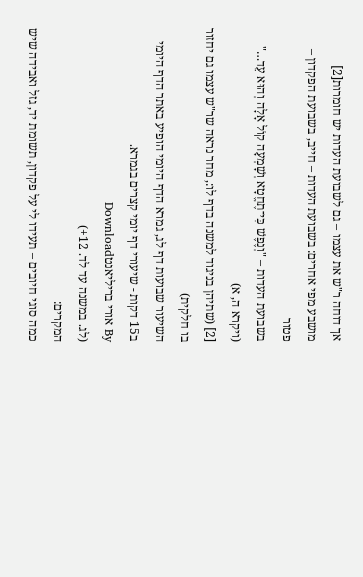אך דוחה ר"ש את עצמו – גם לשבועת העדות יש חומרות[2]
מושבע מפי אחרים: בשבועת העדות – חייב, בשבועת הפקדון – פטור
בשבועת העדות – "וְנֶפֶשׁ כִּי־תֶחֱטָא וְשָׁמְעָה קוֹל אָלָה וְהוּא עֵד…" (ויקרא ה, א)
[2] (שתיהן בניגוד למשנה בדף לו:, מחר נראה שר"ש עצמו גם יחזור בו חלקית)
השיעור שבועות דף לג, גמרא הדף היומי הופיע באתר הדף היומי ב15 דקות - שיעורי דף יומי קצרים בגמרא.
By אורי בריליאנטDownload
(לג. במשנה עד לד. 12+)
המקרים:
כמה סוגי חיובים – תעידו לי על פקדון, תשומת יד, גזל ואבידה שיש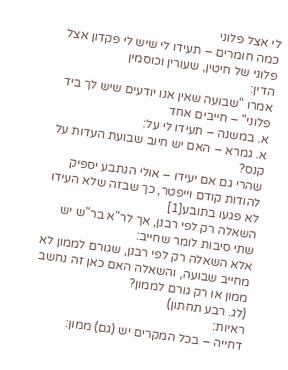לי אצל פלוני
כמה חומרים – תעידו לי שיש לי פקדון אצל פלוני של חיטין, שעורין וכוסמין
הדין:
אמרו "שבועה שאין אנו יודעים שיש לך ביד פלוני" – חייבים אחד
א. במשנה – תעידו לי על:
א. גמרא – האם יש חיוב שבועת העדות על קנס?
שהרי גם אם יעידו – אולי הנתבע יספיק להודות קודם וייפטר, כך שבזה שלא העידו לא פגעו בתובע[1]
השאלה רק לפי רבנן, אך לר"א בר"ש יש שתי סיבות לומר שחייב:
אלא השאלה רק לפי רבנן, שגורם לממון לא מחייב שבועה, והשאלה האם כאן זה נחשב ממון או רק גורם לממון?
(לג. רבע תחתון)
ראיות:
דחייה – בכל המקרים יש (גם) ממון: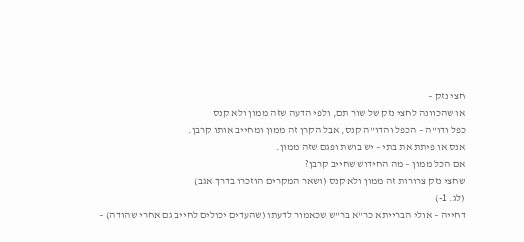חצי נזק –
או שהכוונה לחצי נזק של שור תם, ולפי הדעה שזה ממון ולא קנס
כפל ודו"ה – הכפל והדו"ה קנס, אבל הקרן זה ממון ומחייב אותו קרבן.
אנס או פיתת את בתי – יש בושת ופגם שזה ממון.
אם הכל ממון – מה החידוש שחייב קרבן?
שחצי נזק צרורות זה ממון ולא קנס (ושאר המקרים הוזכרו בדרך אגב)
(לג. 1-)
דחייה – אולי הברייתא כר"א בר"ש שכאמור לדעתו (שהעדים יכולים לחייב גם אחרי שהודה) –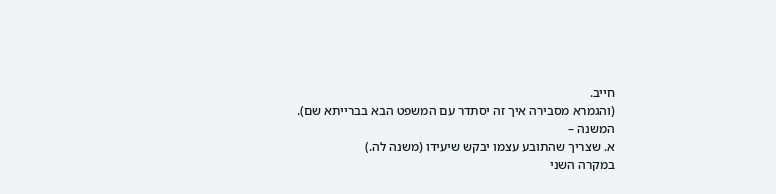חייב.
(והגמרא מסבירה איך זה יסתדר עם המשפט הבא בברייתא שם).
המשנה –
א. שצריך שהתובע עצמו יבקש שיעידו (משנה לה.)
במקרה השני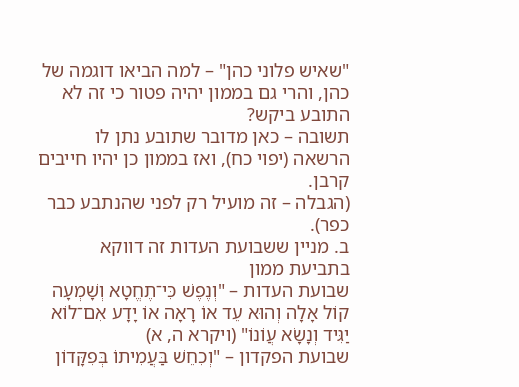"שאיש פלוני כהן" – למה הביאו דוגמה של כהן, והרי גם בממון יהיה פטור כי זה לא התובע ביקש?
תשובה – כאן מדובר שתובע נתן לו הרשאה (יפוי כח), ואז בממון כן יהיו חייבים קרבן.
(הגבלה – זה מועיל רק לפני שהנתבע כבר כפר).
ב. מניין ששבועת העדות זה דווקא בתביעת ממון
שבועת העדות – "וְנֶפֶשׁ כִּי־תֶחֱטָא וְשָׁמְעָה קוֹל אָלָה וְהוּא עֵד אוֹ רָאָה אוֹ יָדָע אִם־לוֹא יַגִּיד וְנָשָׂא עֲוֺנוֹ" (ויקרא ה, א)
שבועת הפקדון – "וְכִחֵשׁ בַּעֲמִיתוֹ בְּפִקָּדוֹן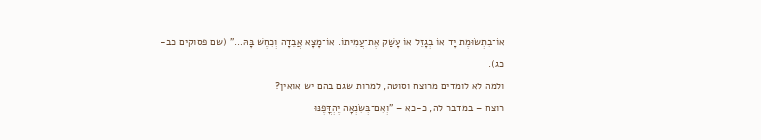אוֹ־בִתְשׂוּמֶת יָד אוֹ בְגָזֵל אוֹ עָשַׁק אֶת־עֲמִיתוֹ. אוֹ־מָצָא אֲבֵדָה וְכִחֶשׁ בָּהּ…" (שם פסוקים כב-כג).
ולמה לא לומדים מרוצח וסוטה, למרות שגם בהם יש אואין?
רוצח – במדבר לה, כ-כא – "וְאִם־בְּשִׂנְאָה יֶהְדֳּפֶנּוּ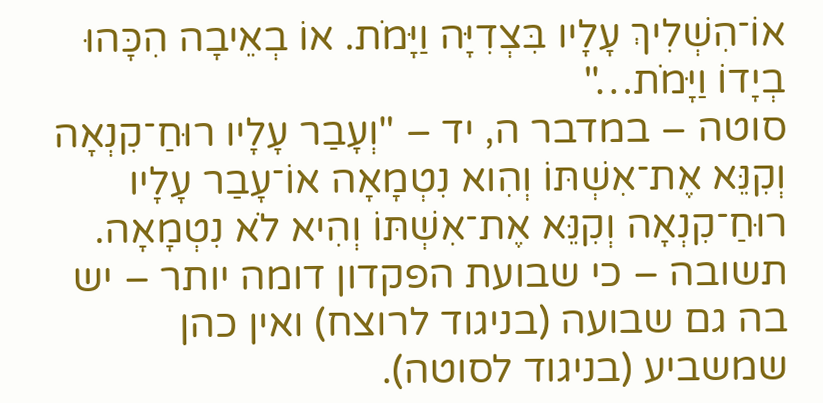אוֹ־הִשְׁלִיךְ עָלָיו בִּצְדִיָּה וַיָּמֹת. אוֹ בְאֵיבָה הִכָּהוּ בְיָדוֹ וַיָּמֹת…"
סוטה – במדבר ה, יד – "וְעָבַר עָלָיו רוּחַ־קִנְאָה וְקִנֵּא אֶת־אִשְׁתּוֹ וְהִוא נִטְמָאָה אוֹ־עָבַר עָלָיו רוּחַ־קִנְאָה וְקִנֵּא אֶת־אִשְׁתּוֹ וְהִיא לֹא נִטְמָאָה.
תשובה – כי שבועת הפקדון דומה יותר – יש בה גם שבועה (בניגוד לרוצח) ואין כהן שמשביע (בניגוד לסוטה).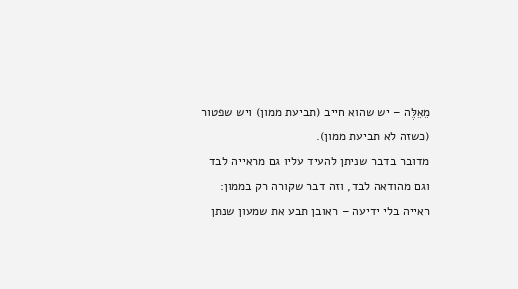מֵאֵלֶּה – יש שהוא חייב (תביעת ממון) ויש שפטור (כשזה לא תביעת ממון).
מדובר בדבר שניתן להעיד עליו גם מראייה לבד וגם מהודאה לבד, וזה דבר שקורה רק בממון:
ראייה בלי ידיעה – ראובן תבע את שמעון שנתן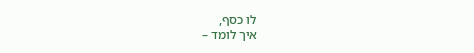לו כסף,
איך לומד –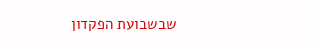שבשבועת הפקדון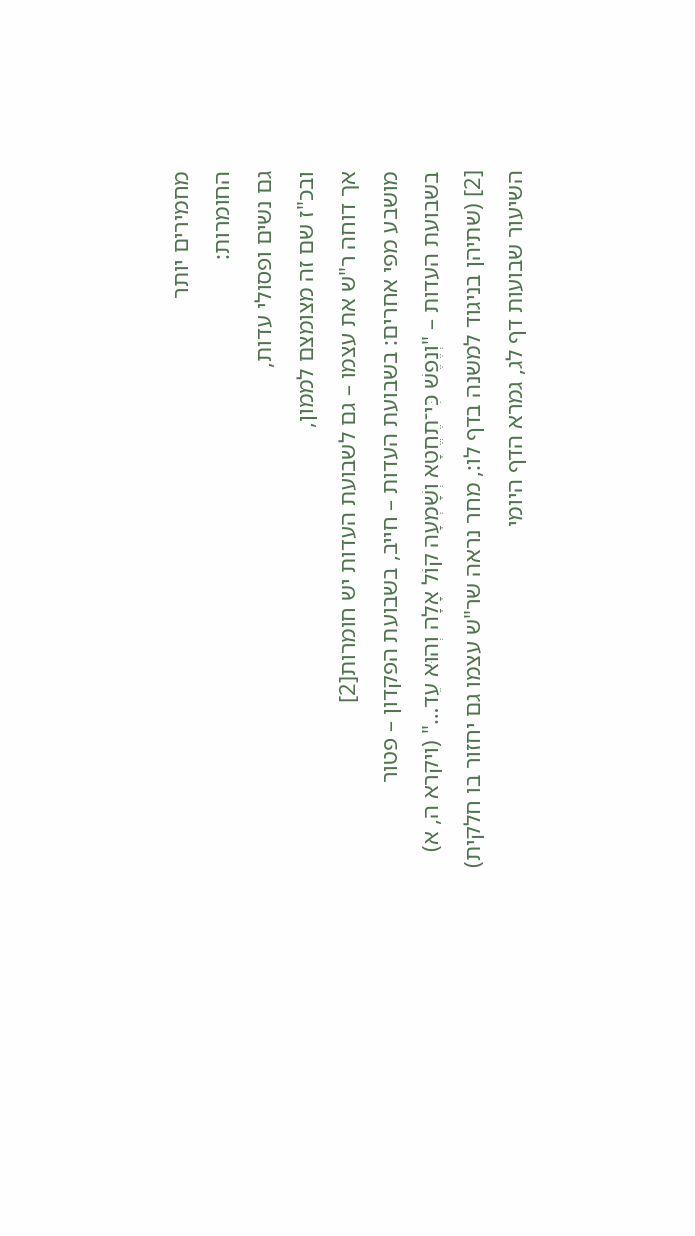מחמירים יותר
החומרות:
גם נשים ופסולי עדות,
ובכ"ז שם זה מצומצם לממון,
אך דוחה ר"ש את עצמו – גם לשבועת העדות יש חומרות[2]
מושבע מפי אחרים: בשבועת העדות – חייב, בשבועת הפקדון – פטור
בשבועת העדות – "וְנֶפֶשׁ כִּי־תֶחֱטָא וְשָׁמְעָה קוֹל אָלָה וְהוּא עֵד…" (ויקרא ה, א)
[2] (שתיהן בניגוד למשנה בדף לו:, מחר נראה שר"ש עצמו גם יחזור בו חלקית)
השיעור שבועות דף לג, גמרא הדף היומי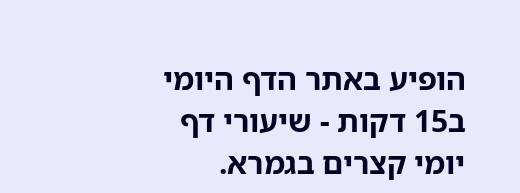הופיע באתר הדף היומי ב15 דקות - שיעורי דף יומי קצרים בגמרא.